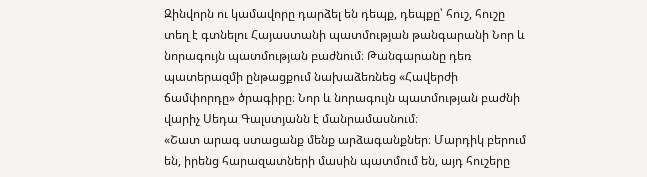Զինվորն ու կամավորը դարձել են դեպք, դեպքը՝ հուշ, հուշը տեղ է գտնելու Հայաստանի պատմության թանգարանի Նոր և նորագույն պատմության բաժնում։ Թանգարանը դեռ պատերազմի ընթացքում նախաձեռնեց «Հավերժի ճամփորդը» ծրագիրը։ Նոր և նորագույն պատմության բաժնի վարիչ Սեդա Գալստյանն է մանրամասնում։
«Շատ արագ ստացանք մենք արձագանքներ։ Մարդիկ բերում են, իրենց հարազատների մասին պատմում են, այդ հուշերը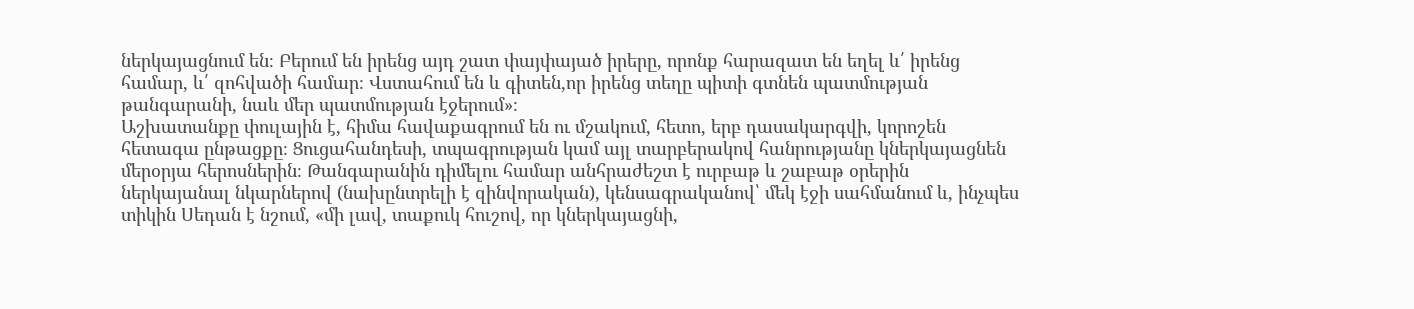ներկայացնում են։ Բերում են իրենց այդ շատ փայփայած իրերը, որոնք հարազատ են եղել և՛ իրենց համար, և՛ զոհվածի համար։ Վստահում են և գիտեն,որ իրենց տեղը պիտի գտնեն պատմության թանգարանի, նաև մեր պատմության էջերում»։
Աշխատանքը փուլային է, հիմա հավաքագրում են ու մշակում, հետո, երբ դասակարգվի, կորոշեն հետագա ընթացքը։ Ցուցահանդեսի, տպագրության կամ այլ տարբերակով հանրությանը կներկայացնեն մերօրյա հերոսներին։ Թանգարանին դիմելու համար անհրաժեշտ է ուրբաթ և շաբաթ օրերին ներկայանալ նկարներով (նախընտրելի է զինվորական), կենսագրականով՝ մեկ էջի սահմանում և, ինչպես տիկին Սեդան է նշում, «մի լավ, տաքուկ հուշով, որ կներկայացնի,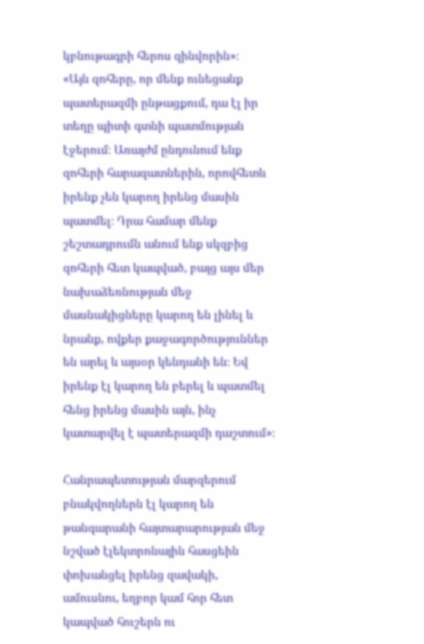կբնութագրի հերոս զինվորին»։
«Այն զոհերը, որ մենք ունեցանք պատերազմի ընթացքում, դա էլ իր տեղը պիտի գտնի պատմության էջերում։ Առայժմ ընդունում ենք զոհերի հարազատներին, որովհետև իրենք չեն կարող իրենց մասին պատմել։ Դրա համար մենք շեշտադրումն անում ենք սկզբից զոհերի հետ կապված, բայց այս մեր նախաձեռնության մեջ մասնակիցները կարող են լինել և նրանք, ովքեր քաջագործություններ են արել և այսօր կենդանի են։ Եվ իրենք էլ կարող են բերել և պատմել հենց իրենց մասին այն, ինչ կատարվել է պատերազմի դաշտում»։

Հանրապետության մարզերում բնակվողներն էլ կարող են թանգարանի հայտարարության մեջ նշված էլեկտրոնային հասցեին փոխանցել իրենց զավակի, ամուսնու, եղբոր կամ հոր հետ կապված հուշերն ու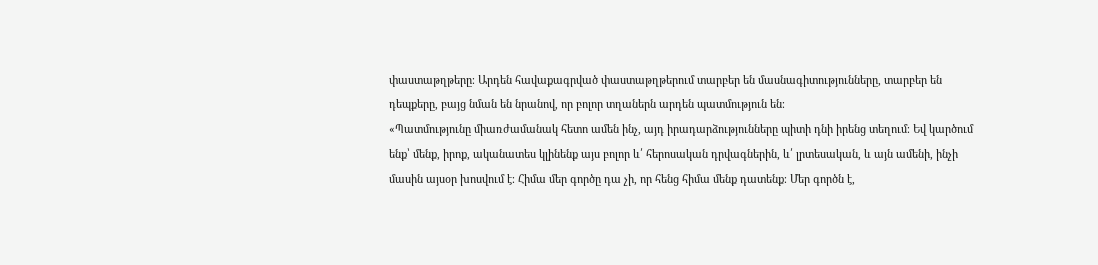փաստաթղթերը։ Արդեն հավաքագրված փաստաթղթերում տարբեր են մասնագիտությունները, տարբեր են դեպքերը, բայց նման են նրանով, որ բոլոր տղաներն արդեն պատմություն են։
«Պատմությունը միառժամանակ հետո ամեն ինչ, այդ իրադարձությունները պիտի դնի իրենց տեղում։ Եվ կարծում ենք՝ մենք, իրոք, ականատես կլինենք այս բոլոր և՛ հերոսական դրվագներին, և՛ լրտեսական, և այն ամենի, ինչի մասին այսօր խոսվում է։ Հիմա մեր գործը դա չի, որ հենց հիմա մենք դատենք։ Մեր գործն է,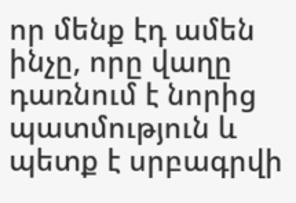որ մենք էդ ամեն ինչը, որը վաղը դառնում է նորից պատմություն և պետք է սրբագրվի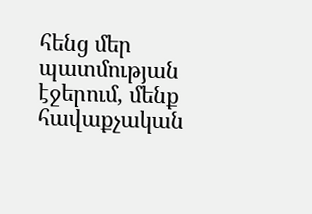հենց մեր պատմության էջերում, մենք հավաքչական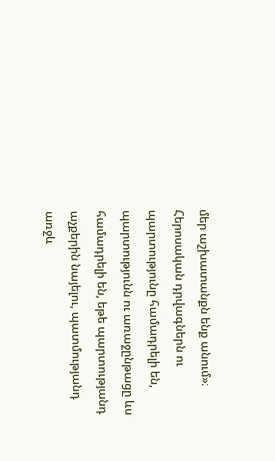մեր աշխատանքն ենք անում»։
Հերոսական դրվագներն ու պարտությունը համադրելի են, պարտությունն ու առաջընթացը ևս համադրելի են, եթե պարտությանդ աչքերին նայելու, պատմությանդ առջև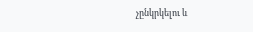չընկրկելու և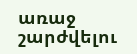առաջ շարժվելու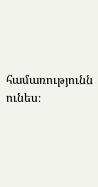համառությունն ունես։